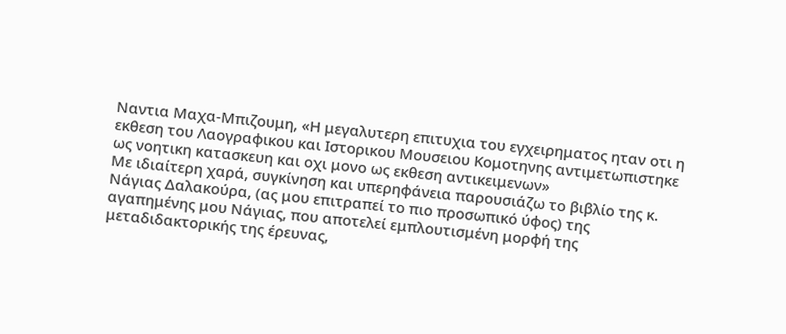Ναντια Μαχα-Μπιζουμη, «Η μεγαλυτερη επιτυχια του εγχειρηματος ηταν οτι η εκθεση του Λαογραφικου και Ιστορικου Μουσειου Κομοτηνης αντιμετωπιστηκε ως νοητικη κατασκευη και οχι μονο ως εκθεση αντικειμενων»
Με ιδιαίτερη χαρά, συγκίνηση και υπερηφάνεια παρουσιάζω το βιβλίο της κ. Νάγιας Δαλακούρα, (ας μου επιτραπεί το πιο προσωπικό ύφος) της αγαπημένης μου Νάγιας, που αποτελεί εμπλουτισμένη μορφή της μεταδιδακτορικής της έρευνας,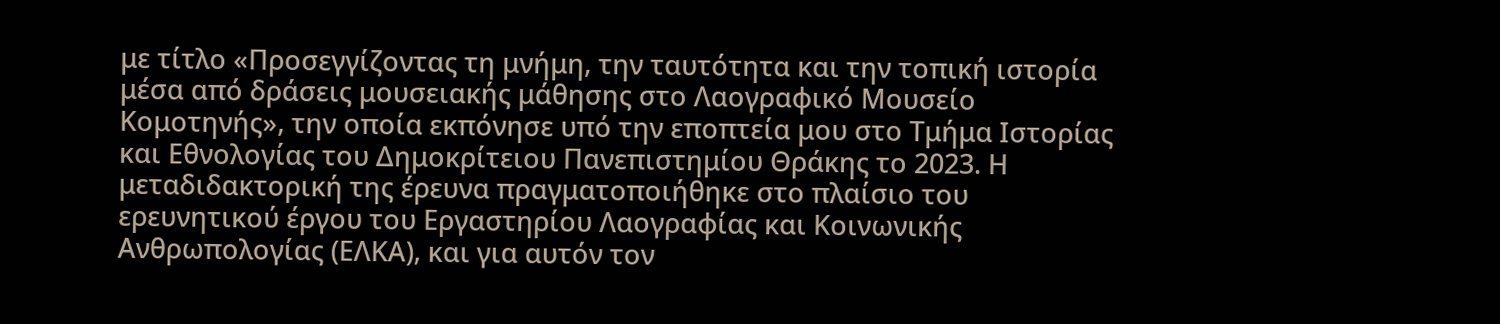με τίτλο «Προσεγγίζοντας τη μνήμη, την ταυτότητα και την τοπική ιστορία μέσα από δράσεις μουσειακής μάθησης στο Λαογραφικό Μουσείο Κομοτηνής», την οποία εκπόνησε υπό την εποπτεία μου στο Τμήμα Ιστορίας και Εθνολογίας του Δημοκρίτειου Πανεπιστημίου Θράκης το 2023. Η μεταδιδακτορική της έρευνα πραγματοποιήθηκε στο πλαίσιο του ερευνητικού έργου του Εργαστηρίου Λαογραφίας και Κοινωνικής Ανθρωπολογίας (ΕΛΚΑ), και για αυτόν τον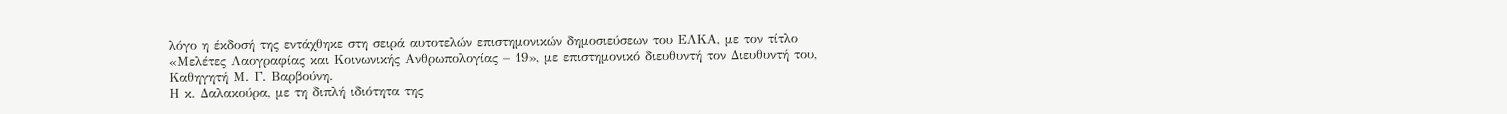λόγο η έκδοσή της εντάχθηκε στη σειρά αυτοτελών επιστημονικών δημοσιεύσεων του ΕΛΚΑ, με τον τίτλο «Μελέτες Λαογραφίας και Κοινωνικής Ανθρωπολογίας – 19», με επιστημονικό διευθυντή τον Διευθυντή του, Καθηγητή Μ. Γ. Βαρβούνη.
Η κ. Δαλακούρα, με τη διπλή ιδιότητα της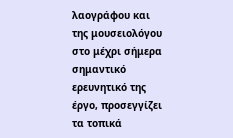λαογράφου και της μουσειολόγου στο μέχρι σήμερα σημαντικό ερευνητικό της έργο, προσεγγίζει τα τοπικά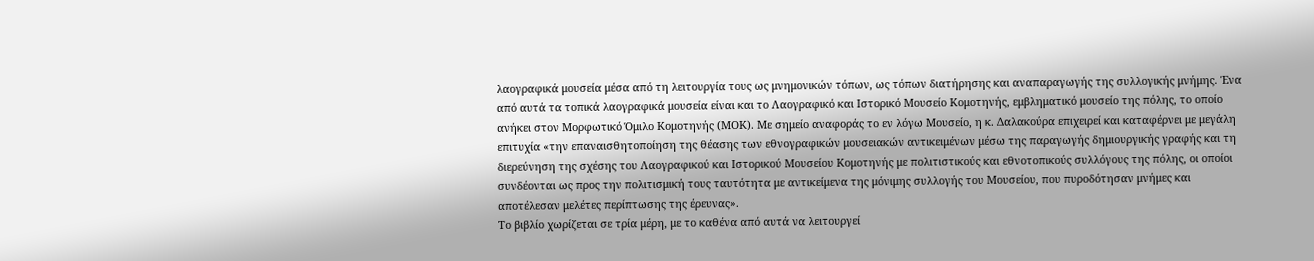λαογραφικά μουσεία μέσα από τη λειτουργία τους ως μνημονικών τόπων, ως τόπων διατήρησης και αναπαραγωγής της συλλογικής μνήμης. Ένα από αυτά τα τοπικά λαογραφικά μουσεία είναι και το Λαογραφικό και Ιστορικό Μουσείο Κομοτηνής, εμβληματικό μουσείο της πόλης, το οποίο ανήκει στον Μορφωτικό Όμιλο Κομοτηνής (ΜΟΚ). Με σημείο αναφοράς το εν λόγω Μουσείο, η κ. Δαλακούρα επιχειρεί και καταφέρνει με μεγάλη επιτυχία «την επαναισθητοποίηση της θέασης των εθνογραφικών μουσειακών αντικειμένων μέσω της παραγωγής δημιουργικής γραφής και τη διερεύνηση της σχέσης του Λαογραφικού και Ιστορικού Μουσείου Κομοτηνής με πολιτιστικούς και εθνοτοπικούς συλλόγους της πόλης, οι οποίοι συνδέονται ως προς την πολιτισμική τους ταυτότητα με αντικείμενα της μόνιμης συλλογής του Mουσείου, που πυροδότησαν μνήμες και αποτέλεσαν μελέτες περίπτωσης της έρευνας».
Το βιβλίο χωρίζεται σε τρία μέρη, με το καθένα από αυτά να λειτουργεί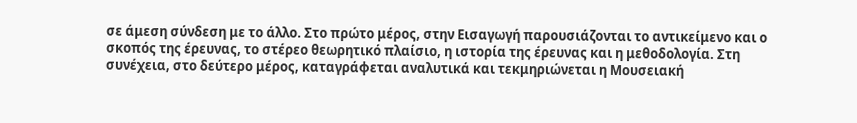σε άμεση σύνδεση με το άλλο. Στο πρώτο μέρος, στην Εισαγωγή παρουσιάζονται το αντικείμενο και ο σκοπός της έρευνας, το στέρεο θεωρητικό πλαίσιο, η ιστορία της έρευνας και η μεθοδολογία. Στη συνέχεια, στο δεύτερο μέρος, καταγράφεται αναλυτικά και τεκμηριώνεται η Μουσειακή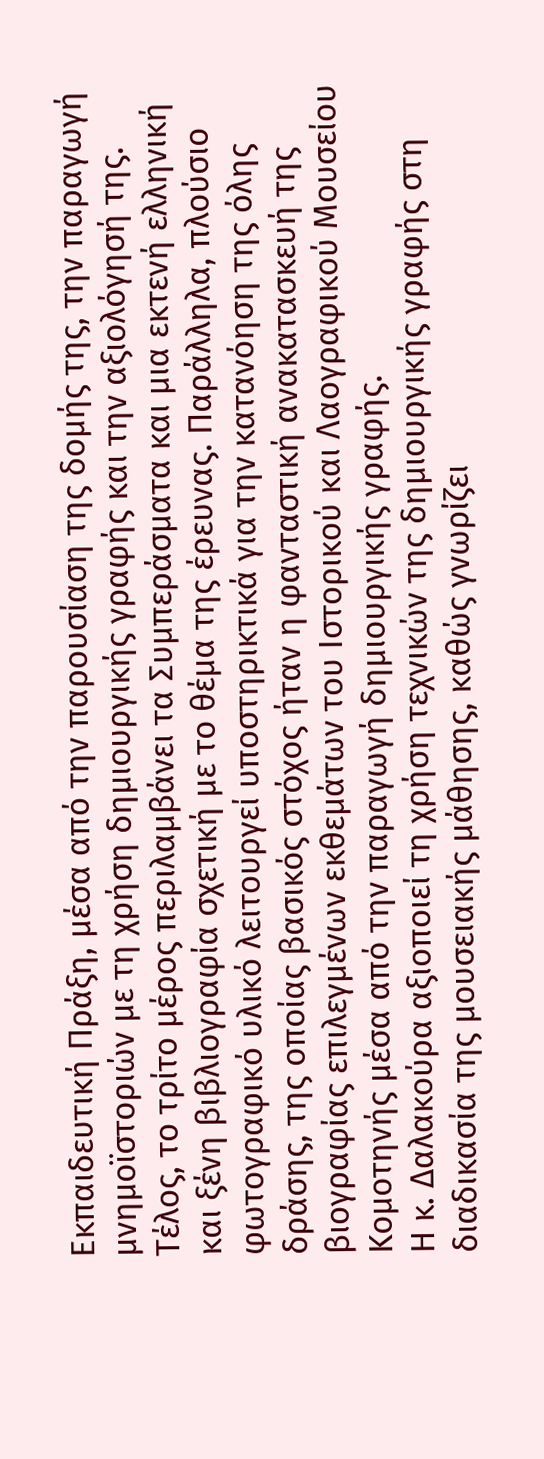Εκπαιδευτική Πράξη, μέσα από την παρουσίαση της δομής της, την παραγωγή μνημοϊστοριών με τη χρήση δημιουργικής γραφής και την αξιολόγησή της. Τέλος, το τρίτο μέρος περιλαμβάνει τα Συμπεράσματα και μια εκτενή ελληνική και ξένη βιβλιογραφία σχετική με το θέμα της έρευνας. Παράλληλα, πλούσιο φωτογραφικό υλικό λειτουργεί υποστηρικτικά για την κατανόηση της όλης δράσης, της οποίας βασικός στόχος ήταν η φανταστική ανακατασκευή της βιογραφίας επιλεγμένων εκθεμάτων του Ιστορικού και Λαογραφικού Μουσείου Κομοτηνής μέσα από την παραγωγή δημιουργικής γραφής.
Η κ. Δαλακούρα αξιοποιεί τη χρήση τεχνικών της δημιουργικής γραφής στη διαδικασία της μουσειακής μάθησης, καθώς γνωρίζει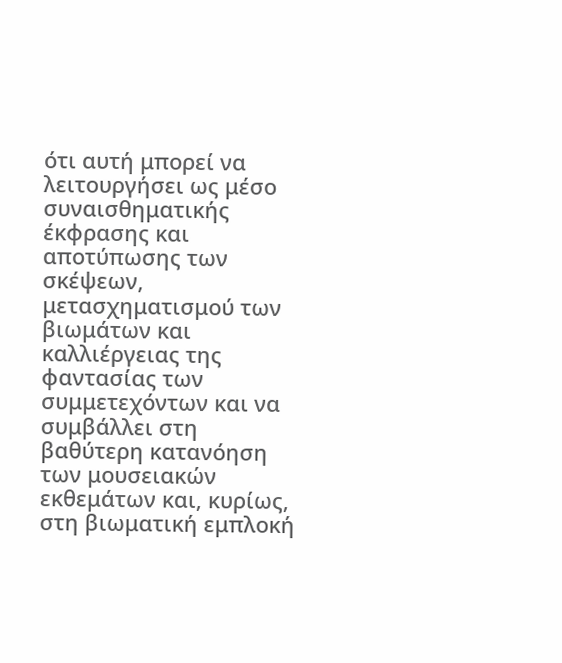ότι αυτή μπορεί να λειτουργήσει ως μέσο συναισθηματικής έκφρασης και αποτύπωσης των σκέψεων, μετασχηματισμού των βιωμάτων και καλλιέργειας της φαντασίας των συμμετεχόντων και να συμβάλλει στη βαθύτερη κατανόηση των μουσειακών εκθεμάτων και, κυρίως, στη βιωματική εμπλοκή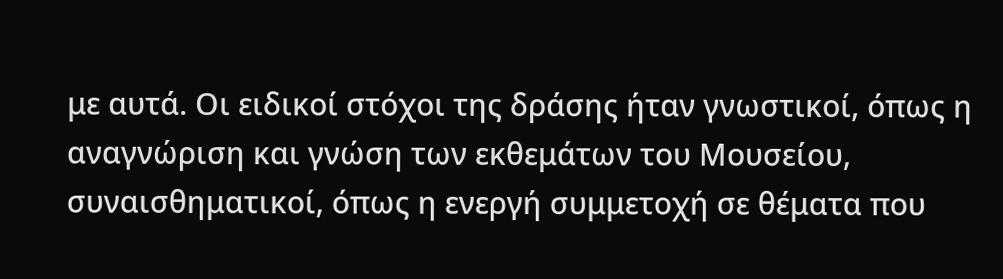με αυτά. Οι ειδικοί στόχοι της δράσης ήταν γνωστικοί, όπως η αναγνώριση και γνώση των εκθεμάτων του Μουσείου, συναισθηματικοί, όπως η ενεργή συμμετοχή σε θέματα που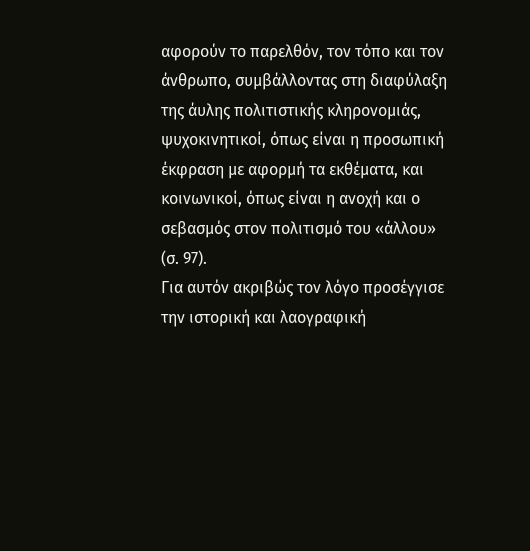αφορούν το παρελθόν, τον τόπο και τον άνθρωπο, συμβάλλοντας στη διαφύλαξη της άυλης πολιτιστικής κληρονομιάς, ψυχοκινητικοί, όπως είναι η προσωπική έκφραση με αφορμή τα εκθέματα, και κοινωνικοί, όπως είναι η ανοχή και ο σεβασμός στον πολιτισμό του «άλλου» (σ. 97).
Για αυτόν ακριβώς τον λόγο προσέγγισε την ιστορική και λαογραφική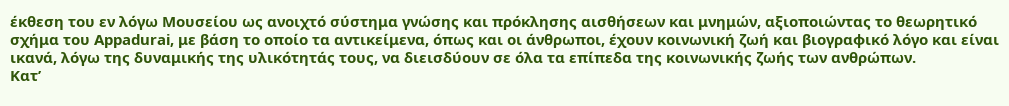έκθεση του εν λόγω Μουσείου ως ανοιχτό σύστημα γνώσης και πρόκλησης αισθήσεων και μνημών, αξιοποιώντας το θεωρητικό σχήμα του Appadurai, με βάση το οποίο τα αντικείμενα, όπως και οι άνθρωποι, έχουν κοινωνική ζωή και βιογραφικό λόγο και είναι ικανά, λόγω της δυναμικής της υλικότητάς τους, να διεισδύουν σε όλα τα επίπεδα της κοινωνικής ζωής των ανθρώπων.
Κατ’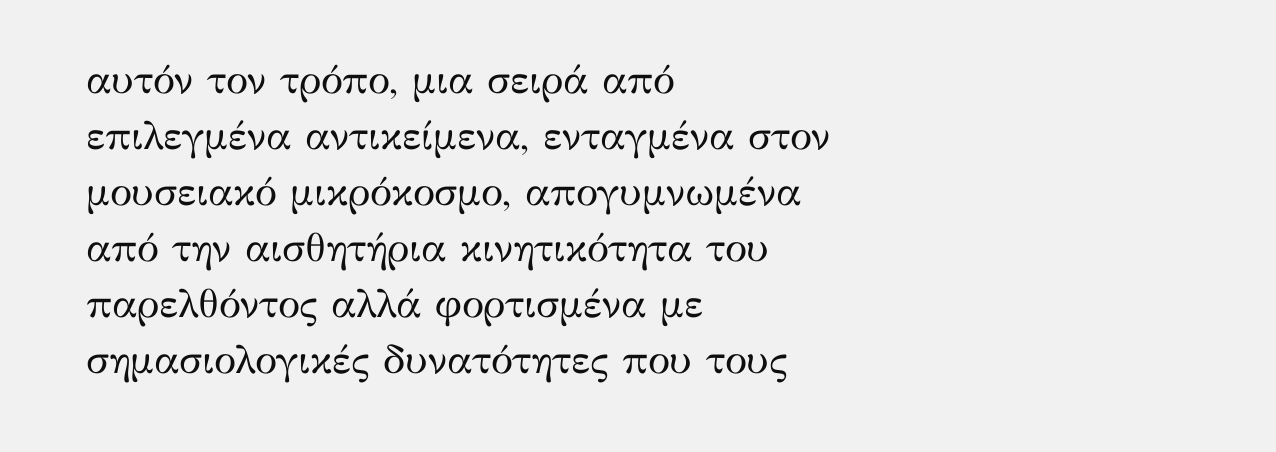αυτόν τον τρόπο, μια σειρά από επιλεγμένα αντικείμενα, ενταγμένα στον μουσειακό μικρόκοσμο, απογυμνωμένα από την αισθητήρια κινητικότητα του παρελθόντος αλλά φορτισμένα με σημασιολογικές δυνατότητες που τους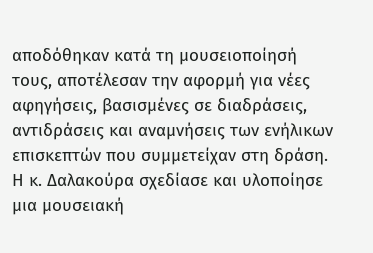αποδόθηκαν κατά τη μουσειοποίησή τους, αποτέλεσαν την αφορμή για νέες αφηγήσεις, βασισμένες σε διαδράσεις, αντιδράσεις και αναμνήσεις των ενήλικων επισκεπτών που συμμετείχαν στη δράση.
Η κ. Δαλακούρα σχεδίασε και υλοποίησε μια μουσειακή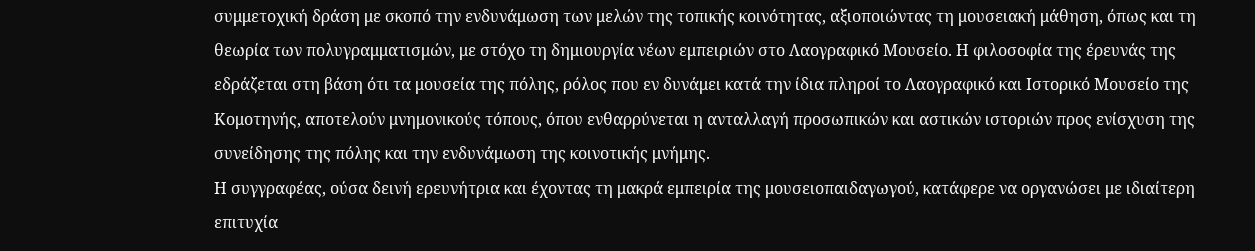συμμετοχική δράση με σκοπό την ενδυνάμωση των μελών της τοπικής κοινότητας, αξιοποιώντας τη μουσειακή μάθηση, όπως και τη θεωρία των πολυγραμματισμών, με στόχο τη δημιουργία νέων εμπειριών στο Λαογραφικό Μουσείο. Η φιλοσοφία της έρευνάς της εδράζεται στη βάση ότι τα μουσεία της πόλης, ρόλος που εν δυνάμει κατά την ίδια πληροί το Λαογραφικό και Ιστορικό Μουσείο της Κομοτηνής, αποτελούν μνημονικούς τόπους, όπου ενθαρρύνεται η ανταλλαγή προσωπικών και αστικών ιστοριών προς ενίσχυση της συνείδησης της πόλης και την ενδυνάμωση της κοινοτικής μνήμης.
Η συγγραφέας, ούσα δεινή ερευνήτρια και έχοντας τη μακρά εμπειρία της μουσειοπαιδαγωγού, κατάφερε να οργανώσει με ιδιαίτερη επιτυχία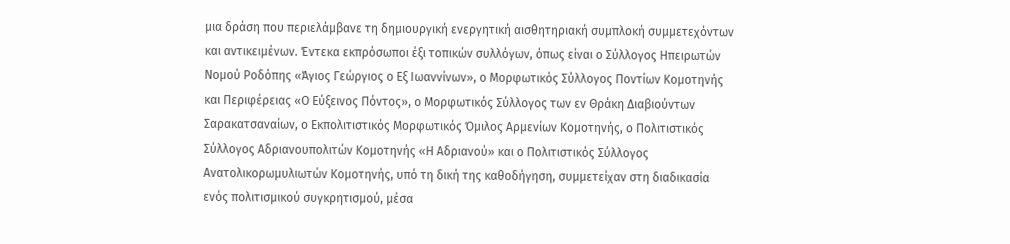μια δράση που περιελάμβανε τη δημιουργική ενεργητική αισθητηριακή συμπλοκή συμμετεχόντων και αντικειμένων. Έντεκα εκπρόσωποι έξι τοπικών συλλόγων, όπως είναι ο Σύλλογος Ηπειρωτών Νομού Ροδόπης «Άγιος Γεώργιος ο Εξ Ιωαννίνων», ο Μορφωτικός Σύλλογος Ποντίων Κομοτηνής και Περιφέρειας «Ο Εύξεινος Πόντος», ο Μορφωτικός Σύλλογος των εν Θράκη Διαβιούντων Σαρακατσαναίων, ο Εκπολιτιστικός Μορφωτικός Όμιλος Αρμενίων Κομοτηνής, ο Πολιτιστικός Σύλλογος Αδριανουπολιτών Κομοτηνής «Η Αδριανού» και ο Πολιτιστικός Σύλλογος Ανατολικορωμυλιωτών Κομοτηνής, υπό τη δική της καθοδήγηση, συμμετείχαν στη διαδικασία ενός πολιτισμικού συγκρητισμού, μέσα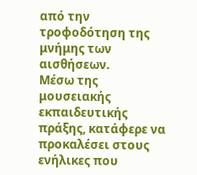από την τροφοδότηση της μνήμης των αισθήσεων.
Μέσω της μουσειακής εκπαιδευτικής πράξης, κατάφερε να προκαλέσει στους ενήλικες που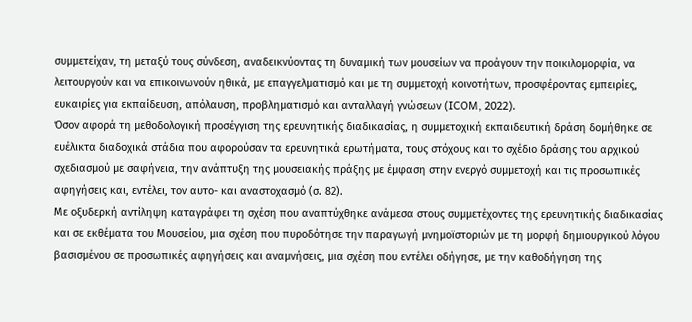συμμετείχαν, τη μεταξύ τους σύνδεση, αναδεικνύοντας τη δυναμική των μουσείων να προάγουν την ποικιλομορφία, να λειτουργούν και να επικοινωνούν ηθικά, με επαγγελματισμό και με τη συμμετοχή κοινοτήτων, προσφέροντας εμπειρίες, ευκαιρίες για εκπαίδευση, απόλαυση, προβληματισμό και ανταλλαγή γνώσεων (ICOM, 2022).
Όσον αφορά τη μεθοδολογική προσέγγιση της ερευνητικής διαδικασίας, η συμμετοχική εκπαιδευτική δράση δομήθηκε σε ευέλικτα διαδοχικά στάδια που αφορούσαν τα ερευνητικά ερωτήματα, τους στόχους και το σχέδιο δράσης του αρχικού σχεδιασμού με σαφήνεια, την ανάπτυξη της μουσειακής πράξης με έμφαση στην ενεργό συμμετοχή και τις προσωπικές αφηγήσεις και, εντέλει, τον αυτο- και αναστοχασμό (σ. 82).
Με οξυδερκή αντίληψη καταγράφει τη σχέση που αναπτύχθηκε ανάμεσα στους συμμετέχοντες της ερευνητικής διαδικασίας και σε εκθέματα του Μουσείου, μια σχέση που πυροδότησε την παραγωγή μνημοϊστοριών με τη μορφή δημιουργικού λόγου βασισμένου σε προσωπικές αφηγήσεις και αναμνήσεις, μια σχέση που εντέλει οδήγησε, με την καθοδήγηση της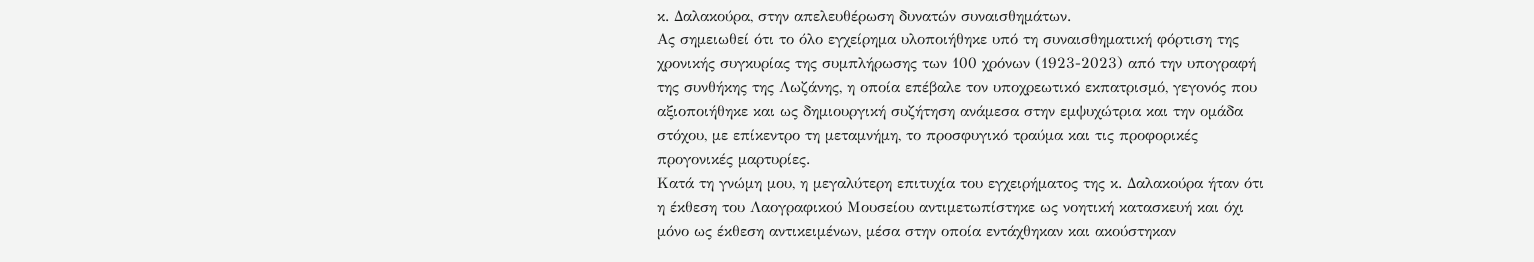κ. Δαλακούρα, στην απελευθέρωση δυνατών συναισθημάτων.
Ας σημειωθεί ότι το όλο εγχείρημα υλοποιήθηκε υπό τη συναισθηματική φόρτιση της χρονικής συγκυρίας της συμπλήρωσης των 100 χρόνων (1923-2023) από την υπογραφή της συνθήκης της Λωζάνης, η οποία επέβαλε τον υποχρεωτικό εκπατρισμό, γεγονός που αξιοποιήθηκε και ως δημιουργική συζήτηση ανάμεσα στην εμψυχώτρια και την ομάδα στόχου, με επίκεντρο τη μεταμνήμη, το προσφυγικό τραύμα και τις προφορικές προγονικές μαρτυρίες.
Κατά τη γνώμη μου, η μεγαλύτερη επιτυχία του εγχειρήματος της κ. Δαλακούρα ήταν ότι η έκθεση του Λαογραφικού Μουσείου αντιμετωπίστηκε ως νοητική κατασκευή και όχι μόνο ως έκθεση αντικειμένων, μέσα στην οποία εντάχθηκαν και ακούστηκαν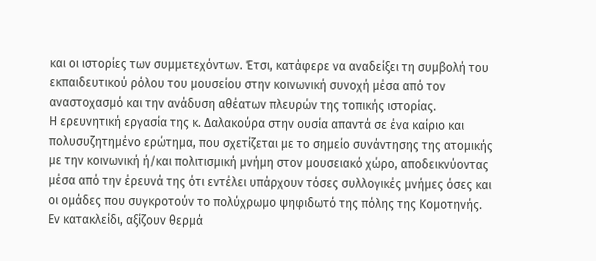και οι ιστορίες των συμμετεχόντων. Έτσι, κατάφερε να αναδείξει τη συμβολή του εκπαιδευτικού ρόλου του μουσείου στην κοινωνική συνοχή μέσα από τον αναστοχασμό και την ανάδυση αθέατων πλευρών της τοπικής ιστορίας.
Η ερευνητική εργασία της κ. Δαλακούρα στην ουσία απαντά σε ένα καίριο και πολυσυζητημένο ερώτημα, που σχετίζεται με το σημείο συνάντησης της ατομικής με την κοινωνική ή/και πολιτισμική μνήμη στον μουσειακό χώρο, αποδεικνύοντας μέσα από την έρευνά της ότι εντέλει υπάρχουν τόσες συλλογικές μνήμες όσες και οι ομάδες που συγκροτούν το πολύχρωμο ψηφιδωτό της πόλης της Κομοτηνής.
Εν κατακλείδι, αξίζουν θερμά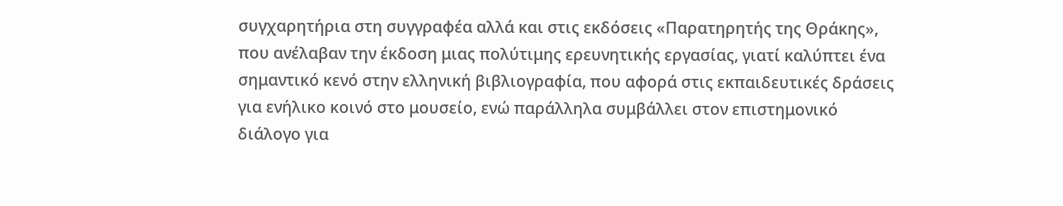συγχαρητήρια στη συγγραφέα αλλά και στις εκδόσεις «Παρατηρητής της Θράκης», που ανέλαβαν την έκδοση μιας πολύτιμης ερευνητικής εργασίας, γιατί καλύπτει ένα σημαντικό κενό στην ελληνική βιβλιογραφία, που αφορά στις εκπαιδευτικές δράσεις για ενήλικο κοινό στο μουσείο, ενώ παράλληλα συμβάλλει στον επιστημονικό διάλογο για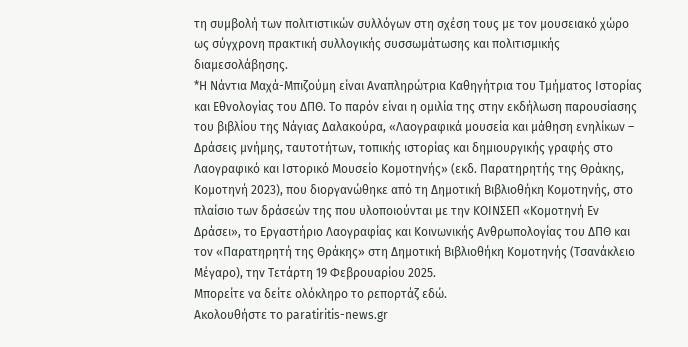τη συμβολή των πολιτιστικών συλλόγων στη σχέση τους με τον μουσειακό χώρο ως σύγχρονη πρακτική συλλογικής συσσωμάτωσης και πολιτισμικής διαμεσολάβησης.
*Η Νάντια Μαχά-Μπιζούμη είναι Αναπληρώτρια Καθηγήτρια του Τμήματος Ιστορίας και Εθνολογίας του ΔΠΘ. Το παρόν είναι η ομιλία της στην εκδήλωση παρουσίασης του βιβλίου της Νάγιας Δαλακούρα, «Λαογραφικά μουσεία και μάθηση ενηλίκων – Δράσεις μνήμης, ταυτοτήτων, τοπικής ιστορίας και δημιουργικής γραφής στο Λαογραφικό και Ιστορικό Μουσείο Κομοτηνής» (εκδ. Παρατηρητής της Θράκης, Κομοτηνή 2023), που διοργανώθηκε από τη Δημοτική Βιβλιοθήκη Κομοτηνής, στο πλαίσιο των δράσεών της που υλοποιούνται με την ΚΟΙΝΣΕΠ «Κομοτηνή Εν Δράσει», το Εργαστήριο Λαογραφίας και Κοινωνικής Ανθρωπολογίας του ΔΠΘ και τον «Παρατηρητή της Θράκης» στη Δημοτική Βιβλιοθήκη Κομοτηνής (Τσανάκλειο Μέγαρο), την Τετάρτη 19 Φεβρουαρίου 2025.
Μπορείτε να δείτε ολόκληρο το ρεπορτάζ εδώ.
Ακολουθήστε το paratiritis-news.gr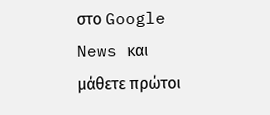στο Google News και μάθετε πρώτοι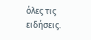όλες τις ειδήσεις.